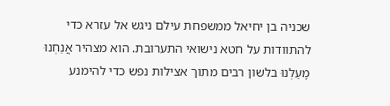שכניה בן יחיאל ממשפחת עילם ניגש אל עזרא כדי להתוודות על חטא נישואי התערובת. הוא מצהיר אֲנַחְנוּ מָעַלְנוּ בלשון רבים מתוך אצילות נפש כדי להימנע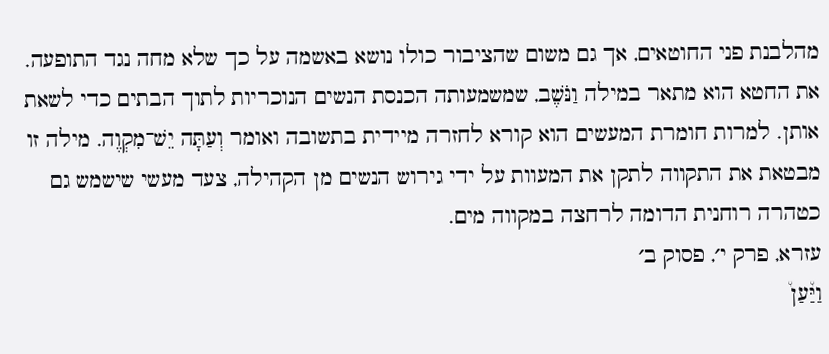מהלבנת פני החוטאים, אך גם משום שהציבור כולו נושא באשמה על כך שלא מחה נגד התופעה. את החטא הוא מתאר במילה וַנֹּשֶׁב, שמשמעותה הכנסת הנשים הנוכריות לתוך הבתים כדי לשאת אותן. למרות חומרת המעשים הוא קורא לחזרה מיידית בתשובה ואומר וְעַתָּה יֵשׁ־מִקְוֶה. מילה זו מבטאת את התקווה לתקן את המעוות על ידי גירוש הנשים מן הקהילה, צעד מעשי שישמש גם כטהרה רוחנית הדומה לרחצה במקווה מים.
עזרא, פרק י׳, פסוק ב׳
וַיַּ֩עַן֩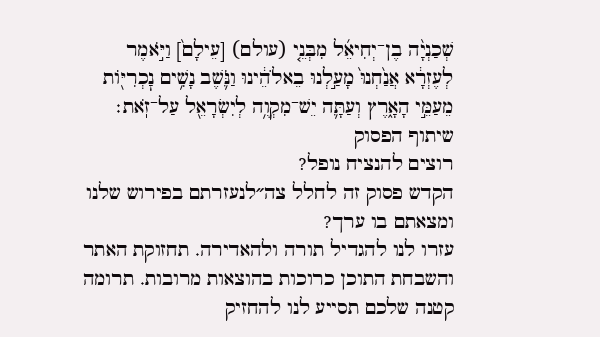שְׁכַנְיָ֨ה בֶן־יְחִיאֵ֜ל מִבְּנֵ֤י (עולם) [עֵילָם֙] וַיֹּ֣אמֶר לְעֶזְרָ֔א אֲנַ֙חְנוּ֙ מָעַ֣לְנוּ בֵאלֹהֵ֔ינוּ וַנֹּ֛שֶׁב נָשִׁ֥ים נׇכְרִיּ֖וֹת מֵעַמֵּ֣י הָאָ֑רֶץ וְעַתָּ֛ה יֵשׁ־מִקְוֶ֥ה לְיִשְׂרָאֵ֖ל עַל־זֹֽאת׃
שיתוף הפסוק
רוצים להנציח נופל?
הקדש פסוק זה לחלל צה״לנעזרתם בפירוש שלנו ומצאתם בו ערך?
עזרו לנו להגדיל תורה ולהאדירה. תחזוקת האתר והשבחת התוכן כרוכות בהוצאות מרובות. תרומה קטנה שלכם תסייע לנו להחזיק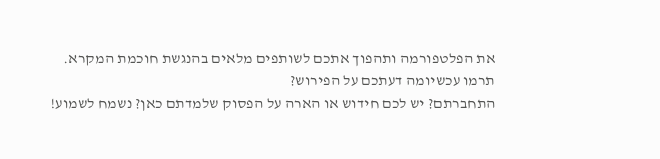את הפלטפורמה ותהפוך אתכם לשותפים מלאים בהנגשת חוכמת המקרא.
תרמו עכשיומה דעתכם על הפירוש?
התחברתם? יש לכם חידוש או הארה על הפסוק שלמדתם כאן? נשמח לשמוע!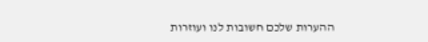ההערות שלכם חשובות לנו ועוזרות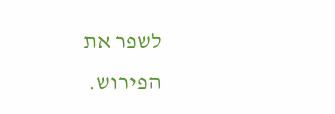לשפר את הפירוש.